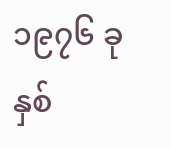၁၉၇၆ ခုနှစ်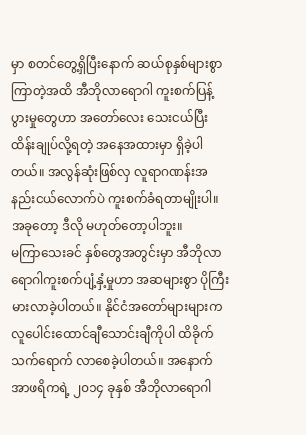မှာ စတင်တွေ့ရှိပြီးနောက် ဆယ်စုနှစ်များစွာ ကြာတဲ့အထိ အီဘိုလာရောဂါ ကူးစက်ပြန့်ပွားမှုတွေဟာ အတော်လေး သေးငယ်ပြီး ထိန်းချုပ်လို့ရတဲ့ အနေအထားမှာ ရှိခဲ့ပါတယ်။ အလွန်ဆုံးဖြစ်လှ လူရာဂဏန်းအနည်းငယ်လောက်ပဲ ကူးစက်ခံရတာမျိုးပါ။ အခုတော့ ဒီလို မဟုတ်တော့ပါဘူး။
မကြာသေးခင် နှစ်တွေအတွင်းမှာ အီဘိုလာရောဂါကူးစက်ပျံ့နှံ့မှုဟာ အဆများစွာ ပိုကြီးမားလာခဲ့ပါတယ်။ နိုင်ငံအတော်များများက လူပေါင်းထောင်ချီသောင်းချီကိုပါ ထိခိုက်သက်ရောက် လာစေခဲ့ပါတယ်။ အနောက်အာဖရိကရဲ့ ၂၀၁၄ ခုနှစ် အီဘိုလာရောဂါ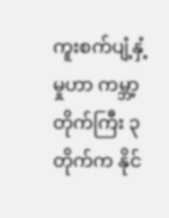ကူးစက်ပျံ့နှံ့မှုဟာ ကမ္ဘာ့တိုက်ကြီး ၃ တိုက်က နိုင်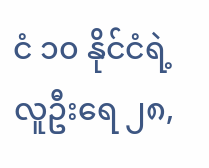ငံ ၁၀ နိုင်ငံရဲ့ လူဦးရေ ၂၈,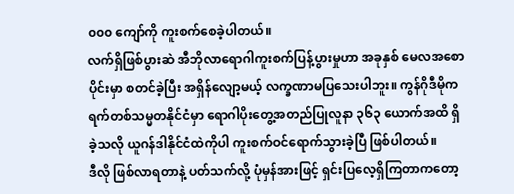၀၀၀ ကျော်ကို ကူးစက်စေခဲ့ပါတယ်။
လက်ရှိဖြစ်ပွားဆဲ အီဘိုလာရောဂါကူးစက်ပြန့်ပွားမှုဟာ အခုနှစ် မေလအစောပိုင်းမှာ စတင်ခဲ့ပြီး အရှိန်လျော့မယ့် လက္ခဏာမပြသေးပါဘူး။ ကွန်ဂိုဒီမိုကရက်တစ်သမ္မတနိုင်ငံမှာ ရောဂါပိုးတွေ့အတည်ပြုလူနာ ၃၆၃ ယောက်အထိ ရှိခဲ့သလို ယူဂန်ဒါနိုင်ငံထဲကိုပါ ကူးစက်ဝင်ရောက်သွားခဲ့ပြီ ဖြစ်ပါတယ်။
ဒီလို ဖြစ်လာရတာနဲ့ ပတ်သက်လို့ ပုံမှန်အားဖြင့် ရှင်းပြလေ့ရှိကြတာကတော့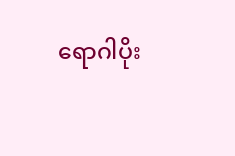ရောဂါပိုး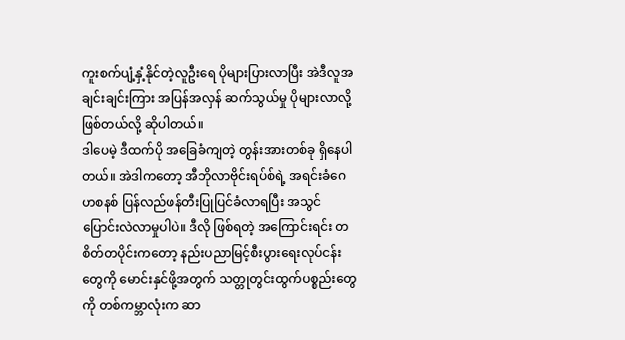ကူးစက်ပျံ့နှံ့နိုင်တဲ့လူဦးရေ ပိုများပြားလာပြီး အဲဒီလူအချင်းချင်းကြား အပြန်အလှန် ဆက်သွယ်မှု ပိုများလာလို့ ဖြစ်တယ်လို့ ဆိုပါတယ်။
ဒါပေမဲ့ ဒီထက်ပို အခြေခံကျတဲ့ တွန်းအားတစ်ခု ရှိနေပါတယ်။ အဲဒါကတော့ အီဘိုလာဗိုင်းရပ်စ်ရဲ့ အရင်းခံဂေဟစနစ် ပြန်လည်ဖန်တီးပြုပြင်ခံလာရပြီး အသွင်ပြောင်းလဲလာမှုပါပဲ။ ဒီလို ဖြစ်ရတဲ့ အကြောင်းရင်း တစိတ်တပိုင်းကတော့ နည်းပညာမြင့်စီးပွားရေးလုပ်ငန်းတွေကို မောင်းနှင်ဖို့အတွက် သတ္တုတွင်းထွက်ပစ္စည်းတွေကို တစ်ကမ္ဘာလုံးက ဆာ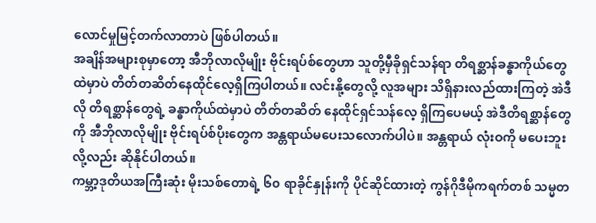လောင်မှုမြင့်တက်လာတာပဲ ဖြစ်ပါတယ်။
အချိန်အများစုမှာတော့ အီဘိုလာလိုမျိုး ဗိုင်းရပ်စ်တွေဟာ သူတို့မှီခိုရှင်သန်ရာ တိရစ္ဆာန်ခန္ဓာကိုယ်တွေထဲမှာပဲ တိတ်တဆိတ်နေထိုင်လေ့ရှိကြပါတယ်။ လင်းနို့တွေလို့ လူအများ သိရှိနားလည်ထားကြတဲ့ အဲဒီလို တိရစ္ဆာန်တွေရဲ့ ခန္ဓာကိုယ်ထဲမှာပဲ တိတ်တဆိတ် နေထိုင်ရှင်သန်လေ့ ရှိကြပေမယ့် အဲဒီတိရစ္ဆာန်တွေကို အီဘိုလာလိုမျိုး ဗိုင်းရပ်စ်ပိုးတွေက အန္တရာယ်မပေးသလောက်ပါပဲ။ အန္တရာယ် လုံးဝကို မပေးဘူးလို့လည်း ဆိုနိုင်ပါတယ်။
ကမ္ဘာ့ဒုတိယအကြီးဆုံး မိုးသစ်တောရဲ့ ၆၀ ရာခိုင်နှုန်းကို ပိုင်ဆိုင်ထားတဲ့ ကွန်ဂိုဒီမိုကရက်တစ် သမ္မတ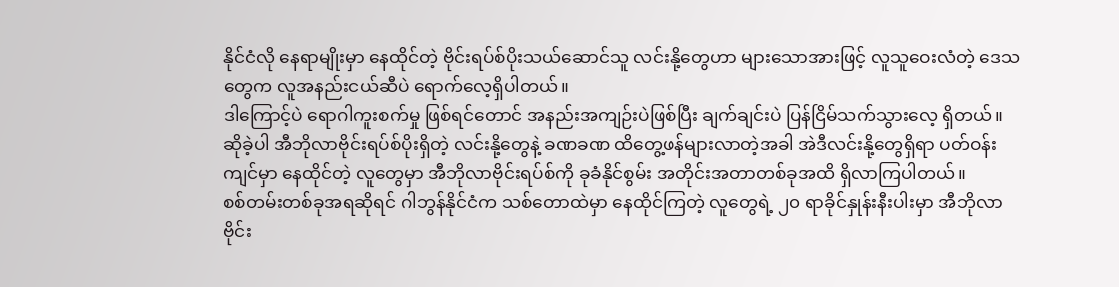နိုင်ငံလို နေရာမျိုးမှာ နေထိုင်တဲ့ ဗိုင်းရပ်စ်ပိုးသယ်ဆောင်သူ လင်းနို့တွေဟာ များသောအားဖြင့် လူသူဝေးလံတဲ့ ဒေသတွေက လူအနည်းငယ်ဆီပဲ ရောက်လေ့ရှိပါတယ်။
ဒါကြောင့်ပဲ ရောဂါကူးစက်မှု ဖြစ်ရင်တောင် အနည်းအကျဉ်းပဲဖြစ်ပြီး ချက်ချင်းပဲ ပြန်ငြိမ်သက်သွားလေ့ ရှိတယ်။ ဆိုခဲ့ပါ အီဘိုလာဗိုင်းရပ်စ်ပိုးရှိတဲ့ လင်းနို့တွေနဲ့ ခဏခဏ ထိတွေ့ဖန်များလာတဲ့အခါ အဲဒီလင်းနို့တွေရှိရာ ပတ်ဝန်းကျင်မှာ နေထိုင်တဲ့ လူတွေမှာ အီဘိုလာဗိုင်းရပ်စ်ကို ခုခံနိုင်စွမ်း အတိုင်းအတာတစ်ခုအထိ ရှိလာကြပါတယ်။
စစ်တမ်းတစ်ခုအရဆိုရင် ဂါဘွန်နိုင်ငံက သစ်တောထဲမှာ နေထိုင်ကြတဲ့ လူတွေရဲ့ ၂၀ ရာခိုင်နှုန်းနီးပါးမှာ အီဘိုလာဗိုင်း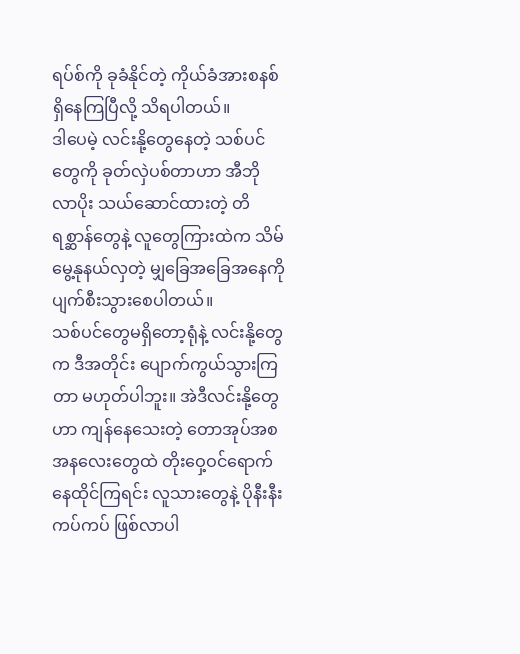ရပ်စ်ကို ခုခံနိုင်တဲ့ ကိုယ်ခံအားစနစ် ရှိနေကြပြီလို့ သိရပါတယ်။
ဒါပေမဲ့ လင်းနို့တွေနေတဲ့ သစ်ပင်တွေကို ခုတ်လှဲပစ်တာဟာ အီဘိုလာပိုး သယ်ဆောင်ထားတဲ့ တိရစ္ဆာန်တွေနဲ့ လူတွေကြားထဲက သိမ်မွေ့နုနယ်လှတဲ့ မျှခြေအခြေအနေကို ပျက်စီးသွားစေပါတယ်။
သစ်ပင်တွေမရှိတော့ရုံနဲ့ လင်းနို့တွေက ဒီအတိုင်း ပျောက်ကွယ်သွားကြတာ မဟုတ်ပါဘူး။ အဲဒီလင်းနို့တွေဟာ ကျန်နေသေးတဲ့ တောအုပ်အစအနလေးတွေထဲ တိုးဝှေ့ဝင်ရောက် နေထိုင်ကြရင်း လူသားတွေနဲ့ ပိုနီးနီးကပ်ကပ် ဖြစ်လာပါ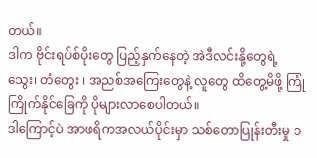တယ်။
ဒါက ဗိုင်းရပ်စ်ပိုးတွေ ပြည့်နှက်နေတဲ့ အဲဒီလင်းနို့တွေရဲ့ သွေး၊ တံတွေး ၊ အညစ်အကြေးတွေနဲ့ လူတွေ ထိတွေ့မိဖို့ ကြုံကြိုက်နိုင်ခြေကို ပိုများလာစေပါတယ်။
ဒါကြောင့်ပဲ အာဖရိကအလယ်ပိုင်းမှာ သစ်တောပြုန်းတီးမှု ၁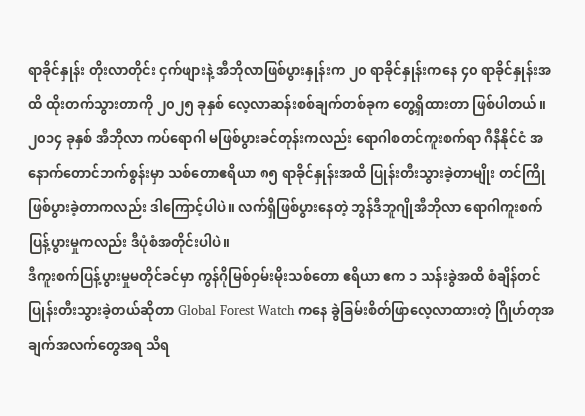ရာခိုင်နှုန်း တိုးလာတိုင်း ငှက်ဖျားနဲ့ အီဘိုလာဖြစ်ပွားနှုန်းက ၂၀ ရာခိုင်နှုန်းကနေ ၄၀ ရာခိုင်နှုန်းအထိ ထိုးတက်သွားတာကို ၂၀၂၅ ခုနှစ် လေ့လာဆန်းစစ်ချက်တစ်ခုက တွေ့ရှိထားတာ ဖြစ်ပါတယ်။
၂၀၁၄ ခုနှစ် အီဘိုလာ ကပ်ရောဂါ မဖြစ်ပွားခင်တုန်းကလည်း ရောဂါစတင်ကူးစက်ရာ ဂီနီနိုင်ငံ အနောက်တောင်ဘက်စွန်းမှာ သစ်တောဧရိယာ ၈၅ ရာခိုင်နှုန်းအထိ ပြုန်းတီးသွားခဲ့တာမျိုး တင်ကြိုဖြစ်ပွားခဲ့တာကလည်း ဒါကြောင့်ပါပဲ။ လက်ရှိဖြစ်ပွားနေတဲ့ ဘွန်ဒီဘူဂျိုအီဘိုလာ ရောဂါကူးစက်ပြန့်ပွားမှုကလည်း ဒီပုံစံအတိုင်းပါပဲ။
ဒီကူးစက်ပြန့်ပွားမှုမတိုင်ခင်မှာ ကွန်ဂိုမြစ်ဝှမ်းမိုးသစ်တော ဧရိယာ ဧက ၁ သန်းခွဲအထိ စံချိန်တင်ပြုန်းတီးသွားခဲ့တယ်ဆိုတာ Global Forest Watch ကနေ ခွဲခြမ်းစိတ်ဖြာလေ့လာထားတဲ့ ဂြိုဟ်တုအချက်အလက်တွေအရ သိရ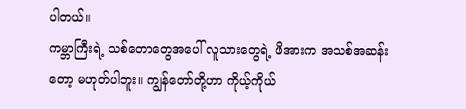ပါတယ်။
ကမ္ဘာကြီးရဲ့ သစ်တောတွေအပေါ် လူသားတွေရဲ့ ဖိအားက အသစ်အဆန်းတော့ မဟုတ်ပါဘူး။ ကျွန်တော်တို့ဟာ ကိုယ့်ကိုယ်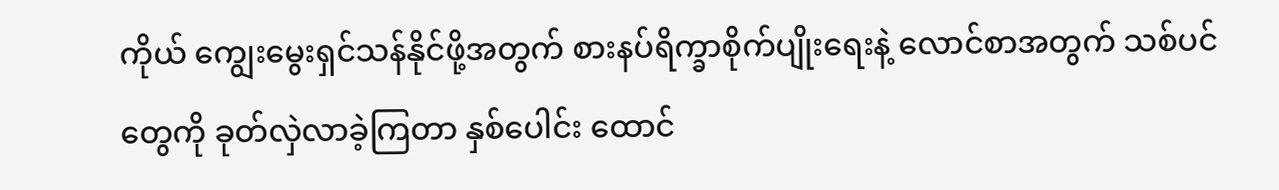ကိုယ် ကျွေးမွေးရှင်သန်နိုင်ဖို့အတွက် စားနပ်ရိက္ခာစိုက်ပျိုးရေးနဲ့ လောင်စာအတွက် သစ်ပင်တွေကို ခုတ်လှဲလာခဲ့ကြတာ နှစ်ပေါင်း ထောင်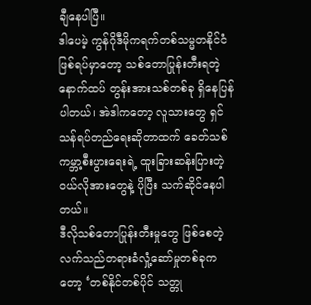ချီနေပါပြီ။
ဒါပေမဲ့ ကွန်ဂိုဒီမိုကရက်တစ်သမ္မတနိုင်ငံ ဖြစ်ရပ်မှာတော့ သစ်တောပြုန်းတီးရတဲ့ နောက်ထပ် တွန်းအားသစ်တစ်ခု ရှိနေပြန်ပါတယ်၊ အဲဒါကတော့ လူသားတွေ ရှင်သန်ရပ်တည်ရေးဆိုတာထက် ခေတ်သစ်ကမ္ဘာ့စီးပွားရေးရဲ့ ထူးခြားဆန်းပြားတဲ့ ဝယ်လိုအားတွေနဲ့ ပိုပြီး သက်ဆိုင်နေပါတယ်။
ဒီလိုသစ်တောပြုန်းတီးမှုတွေ ဖြစ်စေတဲ့ လက်သည်တရားခံလှုံ့ဆော်မှုတစ်ခုကတော့ ‘တစ်နိုင်တစ်ပိုင် သတ္တု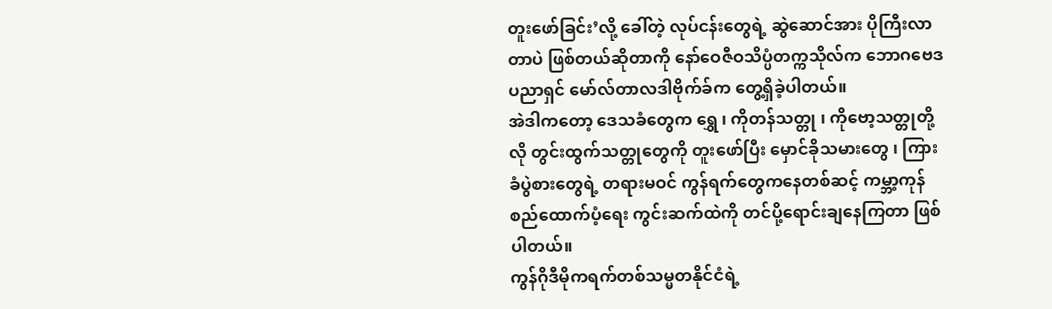တူးဖော်ခြင်း’လို့ ခေါ်တဲ့ လုပ်ငန်းတွေရဲ့ ဆွဲဆောင်အား ပိုကြီးလာတာပဲ ဖြစ်တယ်ဆိုတာကို နော်ဝေဇီဝသိပ္ပံတက္ကသိုလ်က ဘောဂဗေဒပညာရှင် မော်လ်တာလဒါဗိုက်ခ်က တွေ့ရှိခဲ့ပါတယ်။
အဲဒါကတော့ ဒေသခံတွေက ရွှေ ၊ ကိုတန်သတ္တု ၊ ကိုဗော့သတ္တုတို့လို တွင်းထွက်သတ္တုတွေကို တူးဖော်ပြီး မှောင်ခိုသမားတွေ ၊ ကြားခံပွဲစားတွေရဲ့ တရားမဝင် ကွန်ရက်တွေကနေတစ်ဆင့် ကမ္ဘာ့ကုန်စည်ထောက်ပံ့ရေး ကွင်းဆက်ထဲကို တင်ပို့ရောင်းချနေကြတာ ဖြစ်ပါတယ်။
ကွန်ဂိုဒီမိုကရက်တစ်သမ္မတနိုင်ငံရဲ့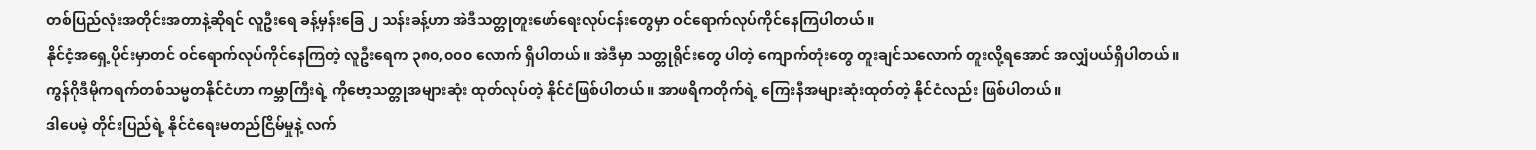တစ်ပြည်လုံးအတိုင်းအတာနဲ့ဆိုရင် လူဦးရေ ခန့်မှန်းခြေ ၂ သန်းခန့်ဟာ အဲဒီသတ္တုတူးဖော်ရေးလုပ်ငန်းတွေမှာ ဝင်ရောက်လုပ်ကိုင်နေကြပါတယ်။
နိုင်ငံ့အရှေ့ပိုင်းမှာတင် ဝင်ရောက်လုပ်ကိုင်နေကြတဲ့ လူဦးရေက ၃၈၀,၀၀၀ လောက် ရှိပါတယ်။ အဲဒီမှာ သတ္တုရိုင်းတွေ ပါတဲ့ ကျောက်တုံးတွေ တူးချင်သလောက် တူးလို့ရအောင် အလျှံပယ်ရှိပါတယ်။
ကွန်ဂိုဒီမိုကရက်တစ်သမ္မတနိုင်ငံဟာ ကမ္ဘာကြီးရဲ့ ကိုဗော့သတ္တုအများဆုံး ထုတ်လုပ်တဲ့ နိုင်ငံဖြစ်ပါတယ်။ အာဖရိကတိုက်ရဲ့ ကြေးနီအများဆုံးထုတ်တဲ့ နိုင်ငံလည်း ဖြစ်ပါတယ်။
ဒါပေမဲ့ တိုင်းပြည်ရဲ့ နိုင်ငံရေးမတည်ငြိမ်မှုနဲ့ လက်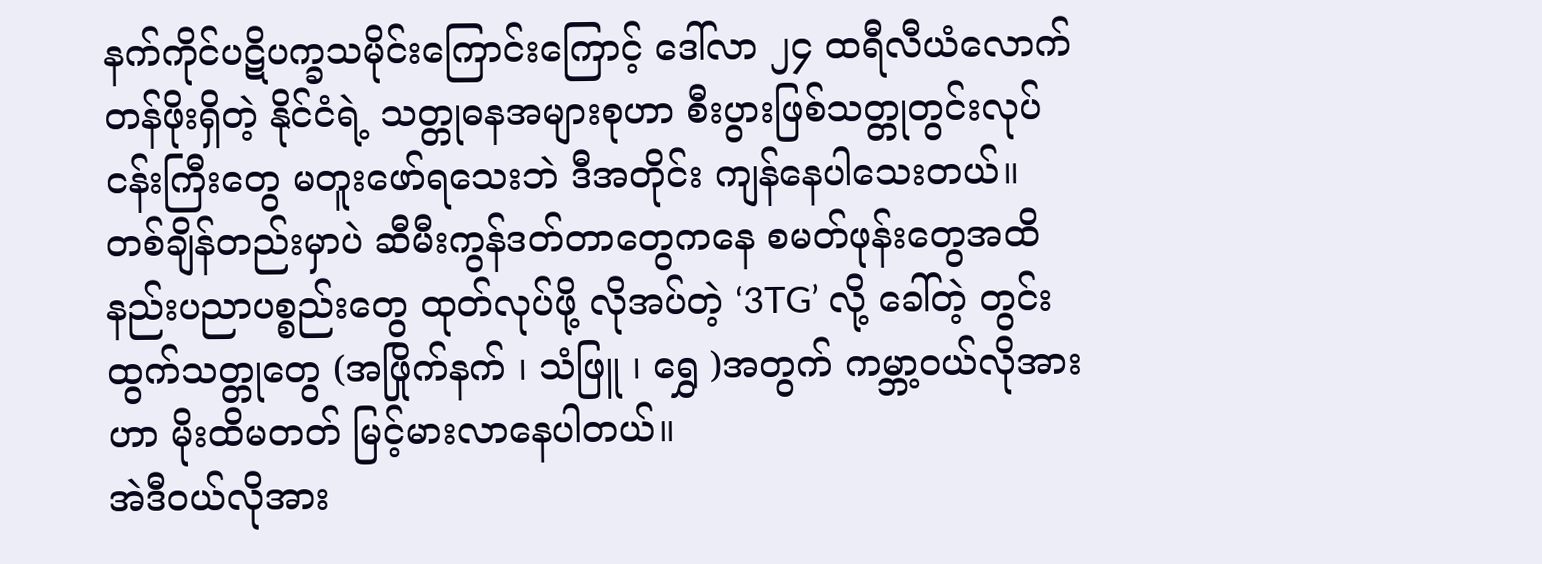နက်ကိုင်ပဋိပက္ခသမိုင်းကြောင်းကြောင့် ဒေါ်လာ ၂၄ ထရီလီယံလောက် တန်ဖိုးရှိတဲ့ နိုင်ငံရဲ့ သတ္တုဓနအများစုဟာ စီးပွားဖြစ်သတ္တုတွင်းလုပ်ငန်းကြီးတွေ မတူးဖော်ရသေးဘဲ ဒီအတိုင်း ကျန်နေပါသေးတယ်။
တစ်ချိန်တည်းမှာပဲ ဆီမီးကွန်ဒတ်တာတွေကနေ စမတ်ဖုန်းတွေအထိ နည်းပညာပစ္စည်းတွေ ထုတ်လုပ်ဖို့ လိုအပ်တဲ့ ‘3TG’ လို့ ခေါ်တဲ့ တွင်းထွက်သတ္တုတွေ (အဖြိုက်နက် ၊ သံဖြူ ၊ ရွှေ )အတွက် ကမ္ဘာ့ဝယ်လိုအားဟာ မိုးထိမတတ် မြင့်မားလာနေပါတယ်။
အဲဒီဝယ်လိုအား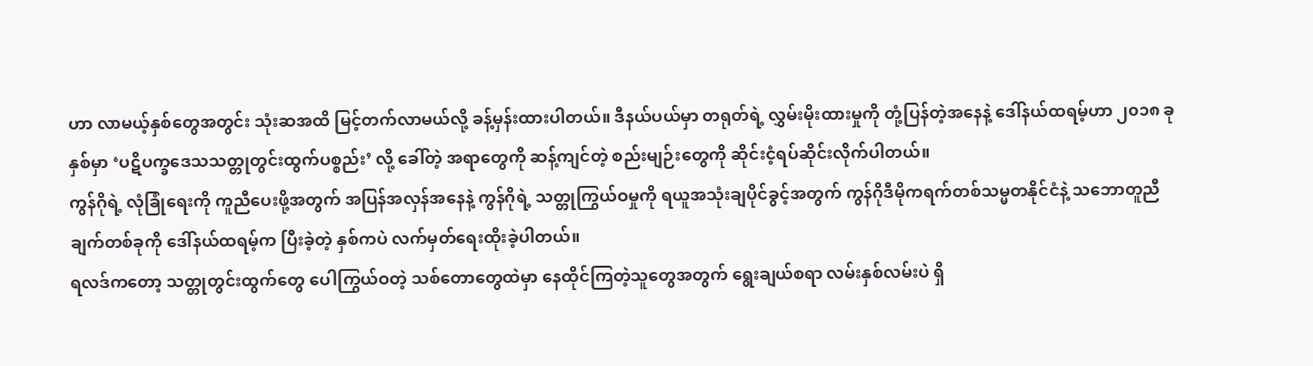ဟာ လာမယ့်နှစ်တွေအတွင်း သုံးဆအထိ မြင့်တက်လာမယ်လို့ ခန့်မှန်းထားပါတယ်။ ဒီနယ်ပယ်မှာ တရုတ်ရဲ့ လွှမ်းမိုးထားမှုကို တုံ့ပြန်တဲ့အနေနဲ့ ဒေါ်နယ်ထရမ့်ဟာ ၂၀၁၈ ခုနှစ်မှာ ‘ပဋိပက္ခဒေသသတ္တုတွင်းထွက်ပစ္စည်း’ လို့ ခေါ်တဲ့ အရာတွေကို ဆန့်ကျင်တဲ့ စည်းမျဉ်းတွေကို ဆိုင်းငံ့ရပ်ဆိုင်းလိုက်ပါတယ်။
ကွန်ဂိုရဲ့ လုံခြုံရေးကို ကူညီပေးဖို့အတွက် အပြန်အလှန်အနေနဲ့ ကွန်ဂိုရဲ့ သတ္တုကြွယ်ဝမှုကို ရယူအသုံးချပိုင်ခွင့်အတွက် ကွန်ဂိုဒီမိုကရက်တစ်သမ္မတနိုင်ငံနဲ့ သဘောတူညီချက်တစ်ခုကို ဒေါ်နယ်ထရမ့်က ပြီးခဲ့တဲ့ နှစ်ကပဲ လက်မှတ်ရေးထိုးခဲ့ပါတယ်။
ရလဒ်ကတော့ သတ္တုတွင်းထွက်တွေ ပေါကြွယ်ဝတဲ့ သစ်တောတွေထဲမှာ နေထိုင်ကြတဲ့သူတွေအတွက် ရွေးချယ်စရာ လမ်းနှစ်လမ်းပဲ ရှိ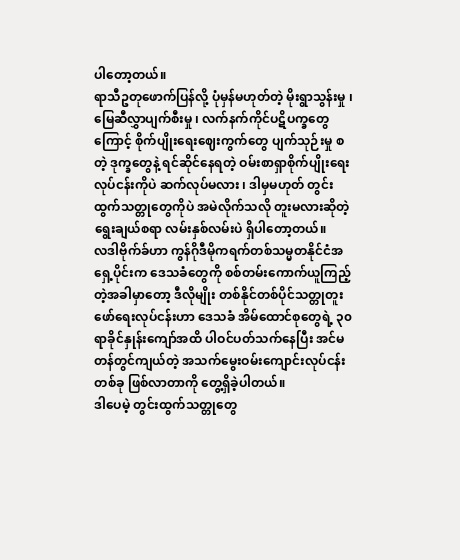ပါတော့တယ်။
ရာသီဥတုဖောက်ပြန်လို့ ပုံမှန်မဟုတ်တဲ့ မိုးရွာသွန်းမှု ၊ မြေဆီလွှာပျက်စီးမှု ၊ လက်နက်ကိုင်ပဋိပက္ခတွေကြောင့် စိုက်ပျိုးရေးဈေးကွက်တွေ ပျက်သုဉ်းမှု စတဲ့ ဒုက္ခတွေနဲ့ ရင်ဆိုင်နေရတဲ့ ဝမ်းစာရှာစိုက်ပျိုးရေးလုပ်ငန်းကိုပဲ ဆက်လုပ်မလား ၊ ဒါမှမဟုတ် တွင်းထွက်သတ္တုတွေကိုပဲ အမဲလိုက်သလို တူးမလားဆိုတဲ့ ရွေးချယ်စရာ လမ်းနှစ်လမ်းပဲ ရှိပါတော့တယ်။
လဒါဗိုက်ခ်ဟာ ကွန်ဂိုဒီမိုကရက်တစ်သမ္မတနိုင်ငံအရှေ့ပိုင်းက ဒေသခံတွေကို စစ်တမ်းကောက်ယူကြည့်တဲ့အခါမှာတော့ ဒီလိုမျိုး တစ်နိုင်တစ်ပိုင်သတ္တုတူးဖော်ရေးလုပ်ငန်းဟာ ဒေသခံ အိမ်ထောင်စုတွေရဲ့ ၃၀ ရာခိုင်နှုန်းကျော်အထိ ပါဝင်ပတ်သက်နေပြီး အင်မတန်တွင်ကျယ်တဲ့ အသက်မွေးဝမ်းကျောင်းလုပ်ငန်းတစ်ခု ဖြစ်လာတာကို တွေ့ရှိခဲ့ပါတယ်။
ဒါပေမဲ့ တွင်းထွက်သတ္တုတွေ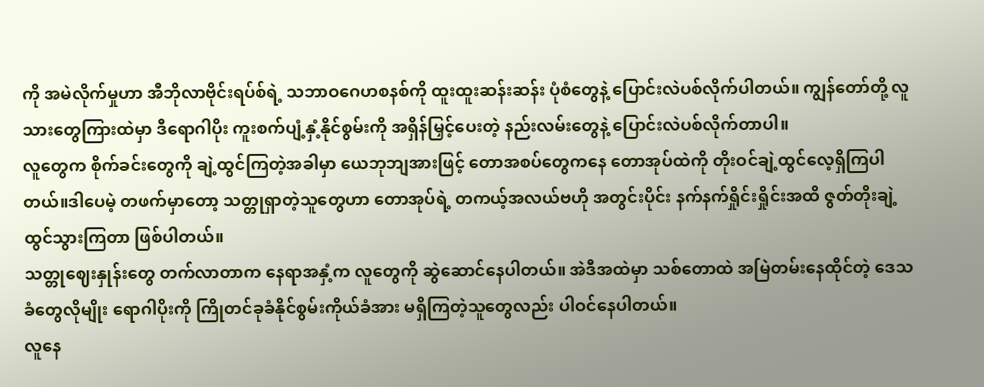ကို အမဲလိုက်မှုဟာ အီဘိုလာဗိုင်းရပ်စ်ရဲ့ သဘာဝဂေဟစနစ်ကို ထူးထူးဆန်းဆန်း ပုံစံတွေနဲ့ ပြောင်းလဲပစ်လိုက်ပါတယ်။ ကျွန်တော်တို့ လူသားတွေကြားထဲမှာ ဒီရောဂါပိုး ကူးစက်ပျံ့နှံ့နိုင်စွမ်းကို အရှိန်မြှင့်ပေးတဲ့ နည်းလမ်းတွေနဲ့ ပြောင်းလဲပစ်လိုက်တာပါ။
လူတွေက စိုက်ခင်းတွေကို ချဲ့ထွင်ကြတဲ့အခါမှာ ယေဘုဘျအားဖြင့် တောအစပ်တွေကနေ တောအုပ်ထဲကို တိုးဝင်ချဲ့ထွင်လေ့ရှိကြပါတယ်။ဒါပေမဲ့ တဖက်မှာတော့ သတ္တုရှာတဲ့သူတွေဟာ တောအုပ်ရဲ့ တကယ့်အလယ်ဗဟို အတွင်းပိုင်း နက်နက်ရှိုင်းရှိုင်းအထိ ဇွတ်တိုးချဲ့ထွင်သွားကြတာ ဖြစ်ပါတယ်။
သတ္တုဈေးနှုန်းတွေ တက်လာတာက နေရာအနှံ့က လူတွေကို ဆွဲဆောင်နေပါတယ်။ အဲဒီအထဲမှာ သစ်တောထဲ အမြဲတမ်းနေထိုင်တဲ့ ဒေသခံတွေလိုမျိုး ရောဂါပိုးကို ကြိုတင်ခုခံနိုင်စွမ်းကိုယ်ခံအား မရှိကြတဲ့သူတွေလည်း ပါဝင်နေပါတယ်။
လူနေ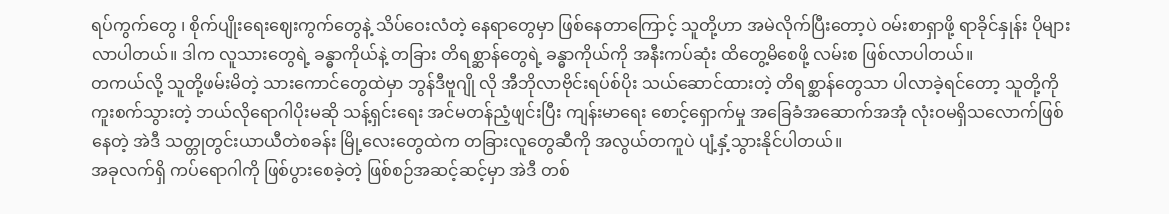ရပ်ကွက်တွေ ၊ စိုက်ပျိုးရေးဈေးကွက်တွေနဲ့ သိပ်ဝေးလံတဲ့ နေရာတွေမှာ ဖြစ်နေတာကြောင့် သူတို့ဟာ အမဲလိုက်ပြီးတော့ပဲ ဝမ်းစာရှာဖို့ ရာခိုင်နှုန်း ပိုများလာပါတယ်။ ဒါက လူသားတွေရဲ့ ခန္ဓာကိုယ်နဲ့ တခြား တိရစ္ဆာန်တွေရဲ့ ခန္ဓာကိုယ်ကို အနီးကပ်ဆုံး ထိတွေ့မိစေဖို့ လမ်းစ ဖြစ်လာပါတယ်။
တကယ်လို့ သူတို့ဖမ်းမိတဲ့ သားကောင်တွေထဲမှာ ဘွန်ဒီဗူဂျို လို အီဘိုလာဗိုင်းရပ်စ်ပိုး သယ်ဆောင်ထားတဲ့ တိရစ္ဆာန်တွေသာ ပါလာခဲ့ရင်တော့ သူတို့ကို ကူးစက်သွားတဲ့ ဘယ်လိုရောဂါပိုးမဆို သန့်ရှင်းရေး အင်မတန်ညံ့ဖျင်းပြီး ကျန်းမာရေး စောင့်ရှောက်မှု အခြေခံအဆောက်အအုံ လုံးဝမရှိသလောက်ဖြစ်နေတဲ့ အဲဒီ သတ္တုတွင်းယာယီတဲစခန်း မြို့လေးတွေထဲက တခြားလူတွေဆီကို အလွယ်တကူပဲ ပျံ့နှံ့သွားနိုင်ပါတယ်။
အခုလက်ရှိ ကပ်ရောဂါကို ဖြစ်ပွားစေခဲ့တဲ့ ဖြစ်စဉ်အဆင့်ဆင့်မှာ အဲဒီ တစ်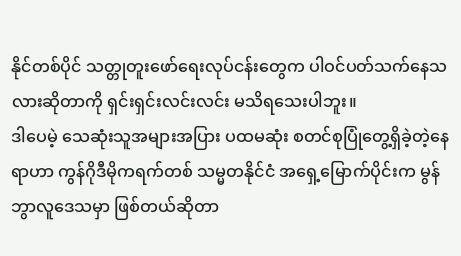နိုင်တစ်ပိုင် သတ္တုတူးဖော်ရေးလုပ်ငန်းတွေက ပါဝင်ပတ်သက်နေသလားဆိုတာကို ရှင်းရှင်းလင်းလင်း မသိရသေးပါဘူး။
ဒါပေမဲ့ သေဆုံးသူအများအပြား ပထမဆုံး စတင်စုပြုံတွေ့ရှိခဲ့တဲ့နေရာဟာ ကွန်ဂိုဒီမိုကရက်တစ် သမ္မတနိုင်ငံ အရှေ့မြောက်ပိုင်းက မွန်ဘွာလူဒေသမှာ ဖြစ်တယ်ဆိုတာ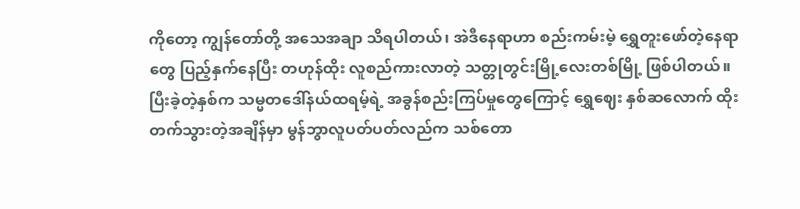ကိုတော့ ကျွန်တော်တို့ အသေအချာ သိရပါတယ်၊ အဲဒီနေရာဟာ စည်းကမ်းမဲ့ ရွှေတူးဖော်တဲ့နေရာတွေ ပြည့်နှက်နေပြီး တဟုန်ထိုး လူစည်ကားလာတဲ့ သတ္တုတွင်းမြို့လေးတစ်မြို့ ဖြစ်ပါတယ်။
ပြီးခဲ့တဲ့နှစ်က သမ္မတဒေါ်နယ်ထရမ့်ရဲ့ အခွန်စည်းကြပ်မှုတွေကြောင့် ရွှေဈေး နှစ်ဆလောက် ထိုးတက်သွားတဲ့အချိန်မှာ မွန်ဘွာလူပတ်ပတ်လည်က သစ်တော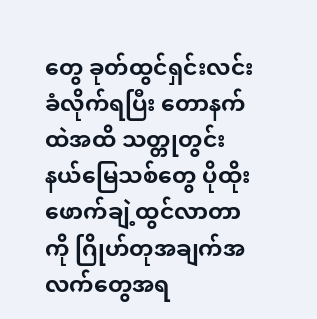တွေ ခုတ်ထွင်ရှင်းလင်းခံလိုက်ရပြီး တောနက်ထဲအထိ သတ္တုတွင်းနယ်မြေသစ်တွေ ပိုထိုးဖောက်ချဲ့ထွင်လာတာကို ဂြိုဟ်တုအချက်အလက်တွေအရ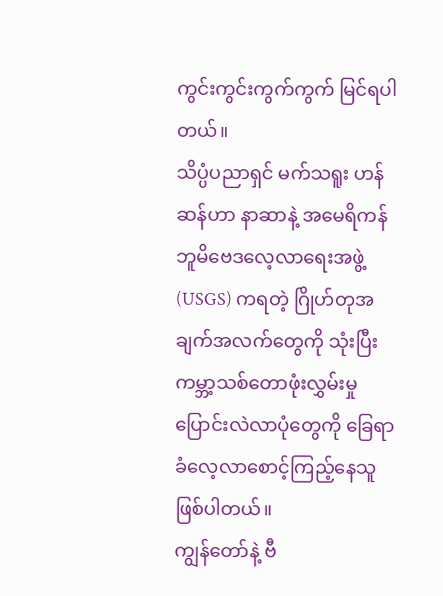ကွင်းကွင်းကွက်ကွက် မြင်ရပါတယ်။
သိပ္ပံပညာရှင် မက်သရူး ဟန်ဆန်ဟာ နာဆာနဲ့ အမေရိကန် ဘူမိဗေဒလေ့လာရေးအဖွဲ့ (USGS) ကရတဲ့ ဂြိုဟ်တုအချက်အလက်တွေကို သုံးပြီး ကမ္ဘာ့သစ်တောဖုံးလွှမ်းမှု ပြောင်းလဲလာပုံတွေကို ခြေရာခံလေ့လာစောင့်ကြည့်နေသူ ဖြစ်ပါတယ်။
ကျွန်တော်နဲ့ ဗီ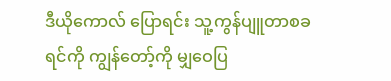ဒီယိုကောလ် ပြောရင်း သူ့ကွန်ပျူတာစခရင်ကို ကျွန်တော့်ကို မျှဝေပြ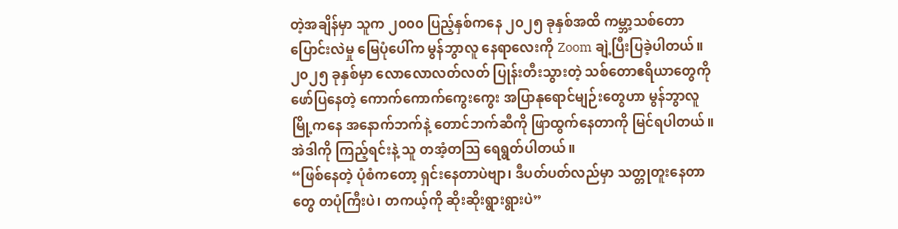တဲ့အချိန်မှာ သူက ၂၀၀၀ ပြည့်နှစ်ကနေ ၂၀၂၅ ခုနှစ်အထိ ကမ္ဘာ့သစ်တောပြောင်းလဲမှု မြေပုံပေါ်က မွန်ဘွာလူ နေရာလေးကို Zoom ချဲ့ပြီးပြခဲ့ပါတယ်။
၂၀၂၅ ခုနှစ်မှာ လောလောလတ်လတ် ပြုန်းတီးသွားတဲ့ သစ်တောဧရိယာတွေကို ဖော်ပြနေတဲ့ ကောက်ကောက်ကွေးကွေး အပြာနုရောင်မျဉ်းတွေဟာ မွန်ဘွာလူမြို့ကနေ အနောက်ဘက်နဲ့ တောင်ဘက်ဆီကို ဖြာထွက်နေတာကို မြင်ရပါတယ်။
အဲဒါကို ကြည့်ရင်းနဲ့ သူ တအံ့တဩ ရေရွတ်ပါတယ်။
“ဖြစ်နေတဲ့ ပုံစံကတော့ ရှင်းနေတာပဲဗျာ၊ ဒီပတ်ပတ်လည်မှာ သတ္တုတူးနေတာတွေ တပုံကြီးပဲ၊ တကယ့်ကို ဆိုးဆိုးရွားရွားပဲ”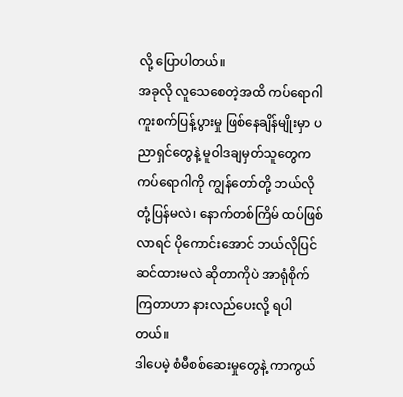လို့ ပြောပါတယ်။
အခုလို လူသေစေတဲ့အထိ ကပ်ရောဂါကူးစက်ပြန့်ပွားမှု ဖြစ်နေချိန်မျိုးမှာ ပညာရှင်တွေနဲ့ မူဝါဒချမှတ်သူတွေက ကပ်ရောဂါကို ကျွန်တော်တို့ ဘယ်လိုတုံ့ပြန်မလဲ၊ နောက်တစ်ကြိမ် ထပ်ဖြစ်လာရင် ပိုကောင်းအောင် ဘယ်လိုပြင်ဆင်ထားမလဲ ဆိုတာကိုပဲ အာရုံစိုက်ကြတာဟာ နားလည်ပေးလို့ ရပါတယ်။
ဒါပေမဲ့ စံမီစစ်ဆေးမှုတွေနဲ့ ကာကွယ်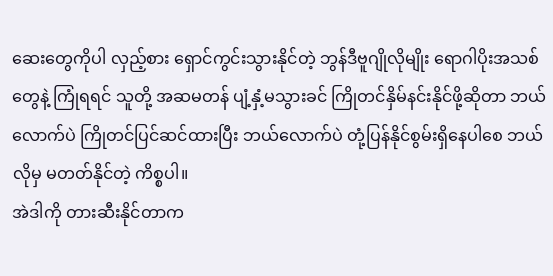ဆေးတွေကိုပါ လှည့်စား ရှောင်ကွင်းသွားနိုင်တဲ့ ဘွန်ဒီဗူဂျိုလိုမျိုး ရောဂါပိုးအသစ်တွေနဲ့ ကြုံရရင် သူတို့ အဆမတန် ပျံ့နှံ့မသွားခင် ကြိုတင်နှိမ်နင်းနိုင်ဖို့ဆိုတာ ဘယ်လောက်ပဲ ကြိုတင်ပြင်ဆင်ထားပြီး ဘယ်လောက်ပဲ တုံ့ပြန်နိုင်စွမ်းရှိနေပါစေ ဘယ်လိုမှ မတတ်နိုင်တဲ့ ကိစ္စပါ။
အဲဒါကို တားဆီးနိုင်တာက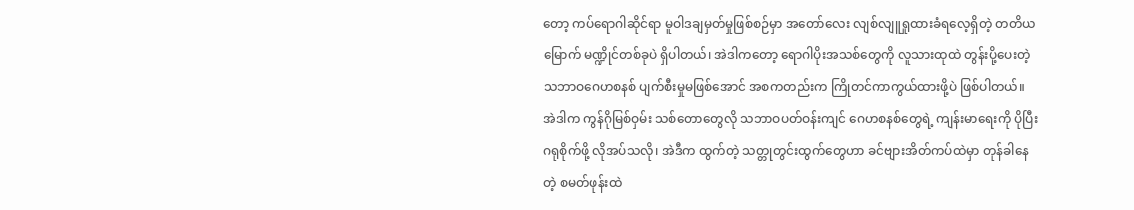တော့ ကပ်ရောဂါဆိုင်ရာ မူဝါဒချမှတ်မှုဖြစ်စဉ်မှာ အတော်လေး လျစ်လျူရှုထားခံရလေ့ရှိတဲ့ တတိယမြောက် မဏ္ဍိုင်တစ်ခုပဲ ရှိပါတယ်၊ အဲဒါကတော့ ရောဂါပိုးအသစ်တွေကို လူသားထုထဲ တွန်းပို့ပေးတဲ့ သဘာဝဂေဟစနစ် ပျက်စီးမှုမဖြစ်အောင် အစကတည်းက ကြိုတင်ကာကွယ်ထားဖို့ပဲ ဖြစ်ပါတယ်။
အဲဒါက ကွန်ဂိုမြစ်ဝှမ်း သစ်တောတွေလို သဘာဝပတ်ဝန်းကျင် ဂေဟစနစ်တွေရဲ့ ကျန်းမာရေးကို ပိုပြီး ဂရုစိုက်ဖို့ လိုအပ်သလို၊ အဲဒီက ထွက်တဲ့ သတ္တုတွင်းထွက်တွေဟာ ခင်ဗျားအိတ်ကပ်ထဲမှာ တုန်ခါနေတဲ့ စမတ်ဖုန်းထဲ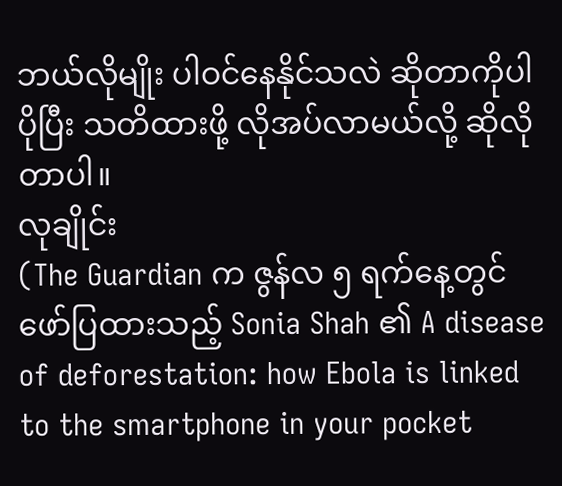ဘယ်လိုမျိုး ပါဝင်နေနိုင်သလဲ ဆိုတာကိုပါ ပိုပြီး သတိထားဖို့ လိုအပ်လာမယ်လို့ ဆိုလိုတာပါ။
လုချိုင်း
(The Guardian က ဇွန်လ ၅ ရက်နေ့တွင် ဖော်ပြထားသည့် Sonia Shah ၏ A disease of deforestation: how Ebola is linked to the smartphone in your pocket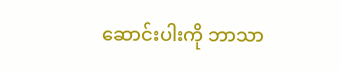ဆောင်းပါးကို ဘာသာ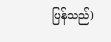ပြန်သည်)